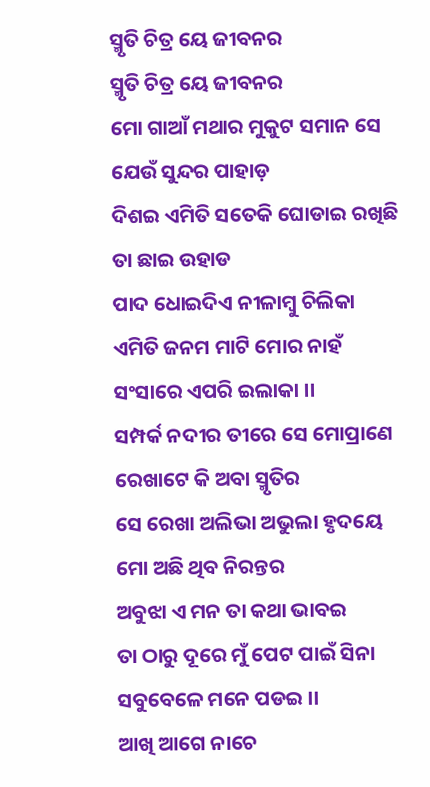ସ୍ମୃତି ଚିତ୍ର ୟେ ଜୀବନର
ସ୍ମୃତି ଚିତ୍ର ୟେ ଜୀବନର
ମୋ ଗାଆଁ ମଥାର ମୁକୁଟ ସମାନ ସେ ଯେଉଁ ସୁନ୍ଦର ପାହାଡ଼
ଦିଶଇ ଏମିତି ସତେକି ଘୋଡାଇ ରଖିଛି ତା ଛାଇ ଉହାଡ
ପାଦ ଧୋଇଦିଏ ନୀଳାମ୍ବୁ ଚିଲିକା
ଏମିତି ଜନମ ମାଟି ମୋର ନାହଁ ସଂସାରେ ଏପରି ଇଲାକା ।।
ସମ୍ପର୍କ ନଦୀର ତୀରେ ସେ ମୋପ୍ରାଣେ ରେଖାଟେ କି ଅବା ସ୍ମୃତିର
ସେ ରେଖା ଅଲିଭା ଅଭୁଲା ହୃଦୟେ ମୋ ଅଛି ଥିବ ନିରନ୍ତର
ଅବୁଝା ଏ ମନ ତା କଥା ଭାବଇ
ତା ଠାରୁ ଦୂରେ ମୁଁ ପେଟ ପାଇଁ ସିନା ସବୁବେଳେ ମନେ ପଡଇ ।।
ଆଖି ଆଗେ ନାଚେ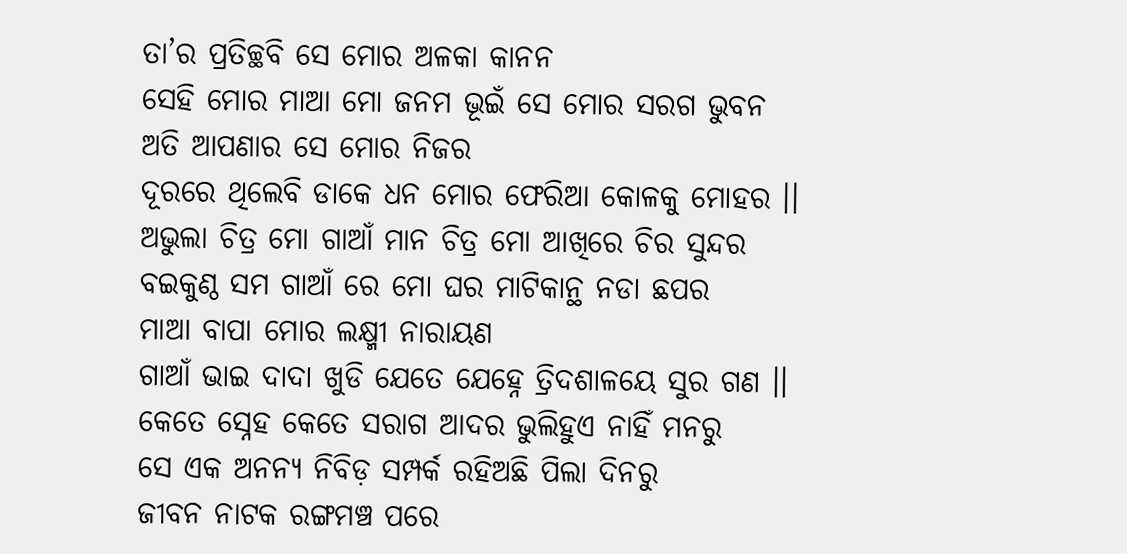ତା’ର ପ୍ରତିଚ୍ଛବି ସେ ମୋର ଅଳକା କାନନ
ସେହି ମୋର ମାଆ ମୋ ଜନମ ଭୂଇଁ ସେ ମୋର ସରଗ ଭୁବନ
ଅତି ଆପଣାର ସେ ମୋର ନିଜର
ଦୂରରେ ଥିଲେବି ଡାକେ ଧନ ମୋର ଫେରିଆ କୋଳକୁ ମୋହର ।।
ଅଭୁଲା ଚିତ୍ର ମୋ ଗାଆଁ ମାନ ଚିତ୍ର ମୋ ଆଖିରେ ଚିର ସୁନ୍ଦର
ବଇକୁଣ୍ଠ ସମ ଗାଆଁ ରେ ମୋ ଘର ମାଟିକାନ୍ଥ ନଡା ଛପର
ମାଆ ବାପା ମୋର ଲକ୍ଷ୍ମୀ ନାରାୟଣ
ଗାଆଁ ଭାଇ ଦାଦା ଖୁଡି ଯେତେ ଯେହ୍ନେ ତ୍ରିଦଶାଳୟେ ସୁର ଗଣ ।।
କେତେ ସ୍ନେହ କେତେ ସରାଗ ଆଦର ଭୁଲିହୁଏ ନାହିଁ ମନରୁ
ସେ ଏକ ଅନନ୍ୟ ନିବିଡ଼ ସମ୍ପର୍କ ରହିଅଛି ପିଲା ଦିନରୁ
ଜୀବନ ନାଟକ ରଙ୍ଗମଞ୍ଚ ପରେ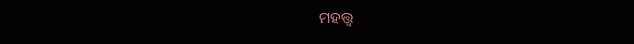ମହତ୍ତ୍ଵ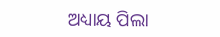ଅଧ୍ୟାୟ ପିଲା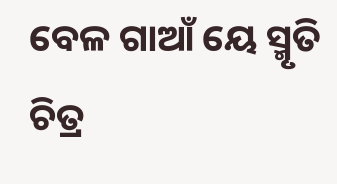ବେଳ ଗାଆଁ ୟେ ସ୍ମୃତି ଚିତ୍ର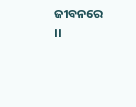ଜୀବନରେ ।।